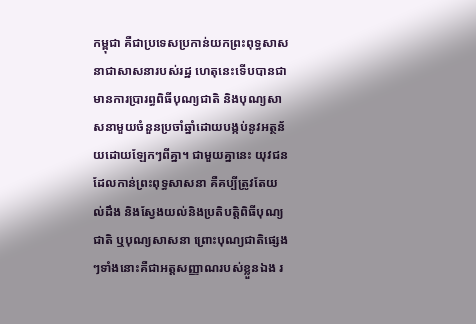កម្ពុជា គឺជាប្រទេសប្រកាន់យកព្រះពុទ្ធសាសនាជាសាសនារបស់រដ្ឋ ហេតុនេះទើបបានជាមានការប្រារព្ធពិធីបុណ្យជាតិ និងបុណ្យសាសនាមួយចំនួនប្រចាំឆ្នាំដោយបង្កប់នូវអត្ថន័យដោយឡែកៗពីគ្នា។ ជាមួយគ្នានេះ យុវជនដែលកាន់ព្រះពុទ្ធសាសនា គឺគប្បីត្រូវតែយល់ដឹង និងស្វែងយល់និងប្រតិបត្តិពិធីបុណ្យជាតិ ឬបុណ្យសាសនា ព្រោះបុណ្យជាតិផ្សេងៗទាំងនោះគឺជាអត្តសញ្ញាណរបស់ខ្លួនឯង រ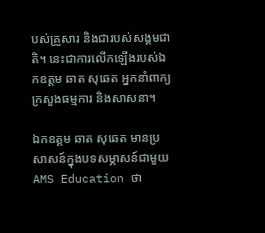បស់គ្រួសារ និងជារបស់សង្គមជាតិ។ នេះជាការលើកឡើងរបស់ឯកឧត្ដម ឆាត សុឆេត អ្នកនាំពាក្យក្រសួងធម្មការ និងសាសនា។

ឯកឧត្ដម ឆាត សុឆេត មានប្រសាសន៍ក្នុងបទសម្ភាសន៍ជាមួយ AMS Education ថា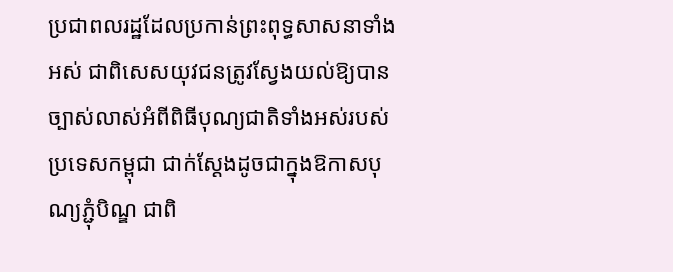ប្រជាពលរដ្ឋដែលប្រកាន់ព្រះពុទ្ធសាសនាទាំងអស់ ជាពិសេសយុវជនត្រូវស្វែងយល់ឱ្យបានច្បាស់លាស់អំពីពិធីបុណ្យជាតិទាំងអស់របស់ប្រទេសកម្ពុជា ជាក់ស្ដែងដូចជាក្នុងឱកាសបុណ្យភ្ជុំបិណ្ឌ ជាពិ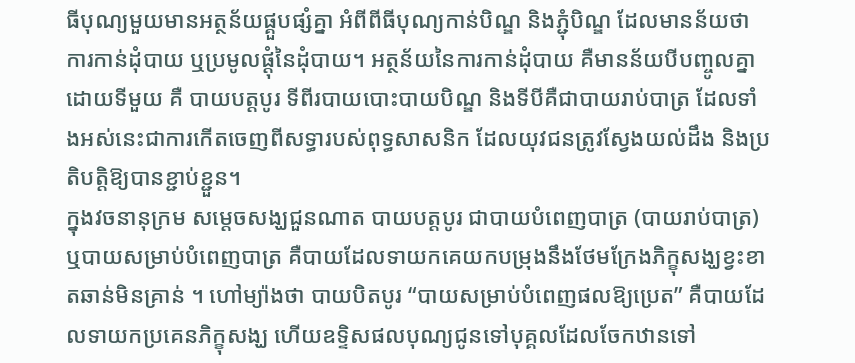ធីបុណ្យមួយមានអត្ថន័យផ្គួបផ្សំគ្នា អំពីពីធីបុណ្យកាន់បិណ្ឌ និងភ្ជុំបិណ្ឌ ដែលមានន័យថា ការកាន់ដុំបាយ ឬប្រមូលផ្ដុំនៃដុំបាយ។ អត្ថន័យនៃការកាន់ដុំបាយ គឺមានន័យបីបញ្ចូលគ្នាដោយទីមួយ គឺ បាយបត្តបូរ ទីពីរបាយបោះបាយបិណ្ឌ និងទីបីគឺជាបាយរាប់បាត្រ ដែលទាំងអស់នេះជាការកើតចេញពីសទ្ធារបស់ពុទ្ធសាសនិក ដែលយុវជនត្រូវស្វែងយល់ដឹង និងប្រតិបត្តិឱ្យបានខ្ជាប់ខ្ជួន។
ក្នុងវចនានុក្រម សម្ដេចសង្ឃជួនណាត បាយបត្តបូរ ជាបាយបំពេញបាត្រ (បាយរាប់បាត្រ) ឬបាយសម្រាប់បំពេញបាត្រ គឺបាយដែលទាយកគេយកបម្រុងនឹងថែមក្រែងភិក្ខុសង្ឃខ្វះខាតឆាន់មិនគ្រាន់ ។ ហៅម្យ៉ាងថា បាយបិតបូរ “បាយសម្រាប់បំពេញផលឱ្យប្រេត” គឺបាយដែលទាយកប្រគេនភិក្ខុសង្ឃ ហើយឧទ្ទិសផលបុណ្យជូនទៅបុគ្គលដែលចែកឋានទៅ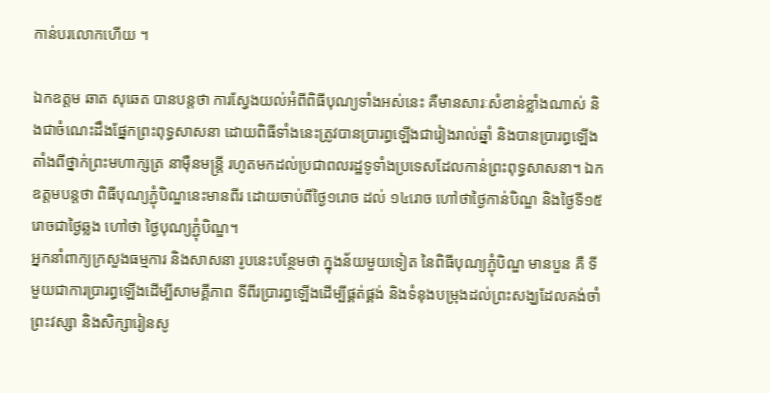កាន់បរលោកហើយ ។

ឯកឧត្ដម ឆាត សុឆេត បានបន្តថា ការស្វែងយល់អំពីពិធីបុណ្យទាំងអស់នេះ គឺមានសារៈសំខាន់ខ្លាំងណាស់ និងជាចំណេះដឹងផ្នែកព្រះពុទ្ធសាសនា ដោយពិធីទាំងនេះត្រូវបានប្រារព្ធឡើងជារៀងរាល់ឆ្នាំ និងបានប្រារព្ធឡើងតាំងពីថ្នាក់ព្រះមហាក្សត្រ នាម៉ឺនមន្ត្រី រហូតមកដល់ប្រជាពលរដ្ឋទូទាំងប្រទេសដែលកាន់ព្រះពុទ្ធសាសនា។ ឯកឧត្ដមបន្តថា ពិធីបុណ្យភ្ជុំបិណ្ឌនេះមានពីរ ដោយចាប់ពីថ្ងៃ១រោច ដល់ ១៤រោច ហៅថាថ្ងៃកាន់បិណ្ឌ និងថ្ងៃទី១៥រោចជាថ្ងៃឆ្លង ហៅថា ថ្ងៃបុណ្យភ្ជុំបិណ្ឌ។
អ្នកនាំពាក្យក្រសួងធម្មការ និងសាសនា រូបនេះបន្ថែមថា ក្នុងន័យមួយទៀត នៃពិធីបុណ្យភ្ជុំបិណ្ឌ មានបួន គឺ ទីមួយជាការប្រារព្ធឡើងដើម្បីសាមគ្គីភាព ទីពីរប្រារព្ធឡើងដើម្បីផ្គត់ផ្គង់ និងទំនុងបម្រុងដល់ព្រះសង្ឃដែលគង់ចាំព្រះវស្សា និងសិក្សារៀនសូ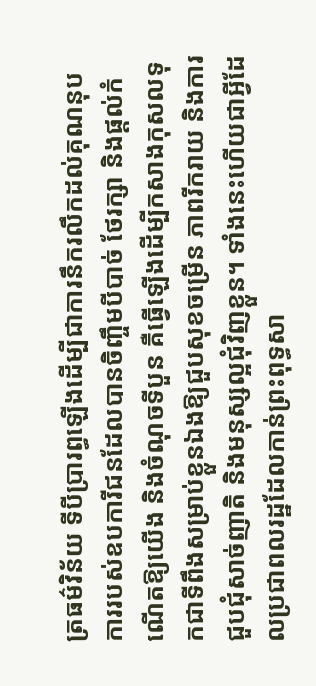ត្រធម៌វិន័យ ទីបីប្រារព្ធឡើងដើម្បីជាការនឹករលឹកដល់គុណនុបការរបស់ឧបការីជនដែលបានចិញ្ចឹមបីបាច់ ថែរក្សា និងផ្ដល់កំណើតឱ្យយើង និងចំណុចទីបួន គឺធ្វើឡើងដើម្បីកសាងកុសលទុកជាទីពឹងសម្រាប់ខ្លួនឯងឱ្យជួបសុខចម្រើន ភាពរីករាយ និងការជួបជុំសាច់ញាតិ និងមនុស្សល្អជុំវិញខ្លួន។ ទាំងនេះហើយជាអ្វីដែលប្រជាពលរដ្ឋដែលកាន់ព្រះពុទ្ធសា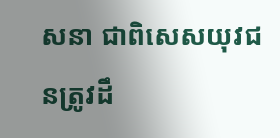សនា ជាពិសេសយុវជនត្រូវដឹ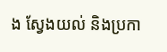ង ស្វែងយល់ និងប្រកា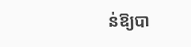ន់ឱ្យបា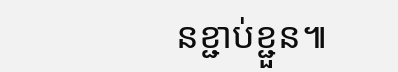នខ្ជាប់ខ្ជួន៕